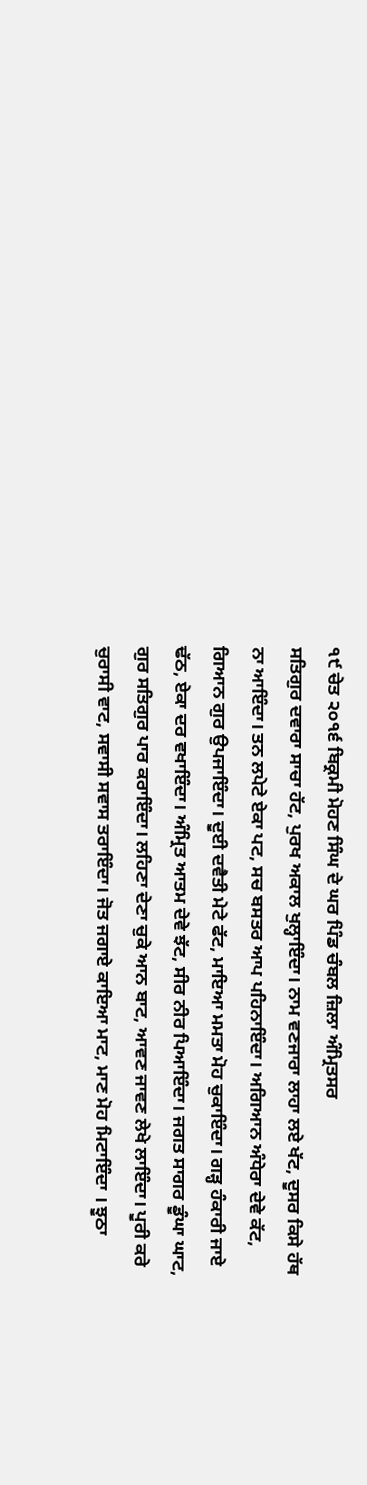੧੯ ਚੇਤ ੨੦੧੬ ਬਿਕ੍ਰਮੀ ਮੋਹਣ ਸਿੰਘ ਦੇ ਘਰ ਪਿੰਡ ਚੰਬਲ ਜ਼ਿਲਾ ਅੰਮ੍ਰਿਤਸਰ
ਸਤਿਗੁਰ ਦਵਾਰਾ ਸਾਚਾ ਹੱਟ, ਪੁਰਖ ਅਕਾਲ ਖੁਲ੍ਹਾਇੰਦਾ। ਨਾਮ ਵਣਜਾਰਾ ਲਾਹਾ ਲਏ ਖੱਟ, ਦੂਸਰ ਕਿਸੇ ਹੱਥ ਨਾ ਆਇੰਦਾ। ਤਨ ਲਪੇਟੇ ਏਕਾ ਪਟ, ਸਚ ਬਸਤਰ ਆਪ ਪਹਿਨਾਇੰਦਾ। ਅਗਿਆਨ ਅੰਧੇਰਾ ਦੇਵੇ ਕੱਟ, ਗਿਆਨ ਗੁਰ ਉਪਜਾਇੰਦਾ। ਦੂਈ ਦਵੈਤੀ ਮੇਟੇ ਫੱਟ, ਮਾਇਆ ਮਮਤਾ ਮੋਹ ਚੁਕਾਇੰਦਾ। ਗੜ੍ਹ ਹੰਕਾਰੀ ਜਾਏ ਢੱਠ, ਏਕਾ ਦਰ ਵਖਾਇੰਦਾ। ਅੰਮ੍ਰਿਤ ਆਤਮ ਦੇਵੇ ਝੱਟ, ਸੀਰ ਨੀਰ ਪਿਆਇੰਦਾ। ਜਗਤ ਸਾਗਰ ਡੂੰਘਾ ਘਾਟ, ਗੁਰ ਸਤਿਗੁਰ ਪਾਰ ਕਰਾਇੰਦਾ। ਲਹਿਣਾ ਦੇਣਾ ਚੁਕੇ ਆਨ ਬਾਟ, ਆਵਣ ਜਾਵਣ ਲੇਖੇ ਲਾਇੰਦਾ। ਪੂਰੀ ਕਰੇ ਚੁਰਾਸੀ ਵਾਟ, ਸਵਾਸੀ ਸਵਾਸ ਤਰਾਇੰਦਾ। ਜੋਤ ਜਗਾਏ ਕਾਇਆ ਮਾਟ, ਮਾਣ ਮੋਹ ਮਿਟਾਇੰਦਾ । ਝੂਠਾ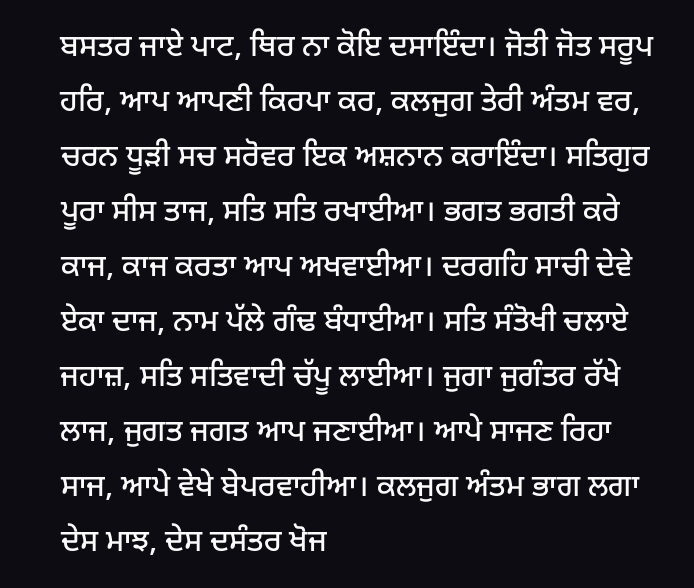ਬਸਤਰ ਜਾਏ ਪਾਟ, ਥਿਰ ਨਾ ਕੋਇ ਦਸਾਇੰਦਾ। ਜੋਤੀ ਜੋਤ ਸਰੂਪ ਹਰਿ, ਆਪ ਆਪਣੀ ਕਿਰਪਾ ਕਰ, ਕਲਜੁਗ ਤੇਰੀ ਅੰਤਮ ਵਰ, ਚਰਨ ਧੂੜੀ ਸਚ ਸਰੋਵਰ ਇਕ ਅਸ਼ਨਾਨ ਕਰਾਇੰਦਾ। ਸਤਿਗੁਰ ਪੂਰਾ ਸੀਸ ਤਾਜ, ਸਤਿ ਸਤਿ ਰਖਾਈਆ। ਭਗਤ ਭਗਤੀ ਕਰੇ ਕਾਜ, ਕਾਜ ਕਰਤਾ ਆਪ ਅਖਵਾਈਆ। ਦਰਗਹਿ ਸਾਚੀ ਦੇਵੇ ਏਕਾ ਦਾਜ, ਨਾਮ ਪੱਲੇ ਗੰਢ ਬੰਧਾਈਆ। ਸਤਿ ਸੰਤੋਖੀ ਚਲਾਏ ਜਹਾਜ਼, ਸਤਿ ਸਤਿਵਾਦੀ ਚੱਪੂ ਲਾਈਆ। ਜੁਗਾ ਜੁਗੰਤਰ ਰੱਖੇ ਲਾਜ, ਜੁਗਤ ਜਗਤ ਆਪ ਜਣਾਈਆ। ਆਪੇ ਸਾਜਣ ਰਿਹਾ ਸਾਜ, ਆਪੇ ਵੇਖੇ ਬੇਪਰਵਾਹੀਆ। ਕਲਜੁਗ ਅੰਤਮ ਭਾਗ ਲਗਾ ਦੇਸ ਮਾਝ, ਦੇਸ ਦਸੰਤਰ ਖੋਜ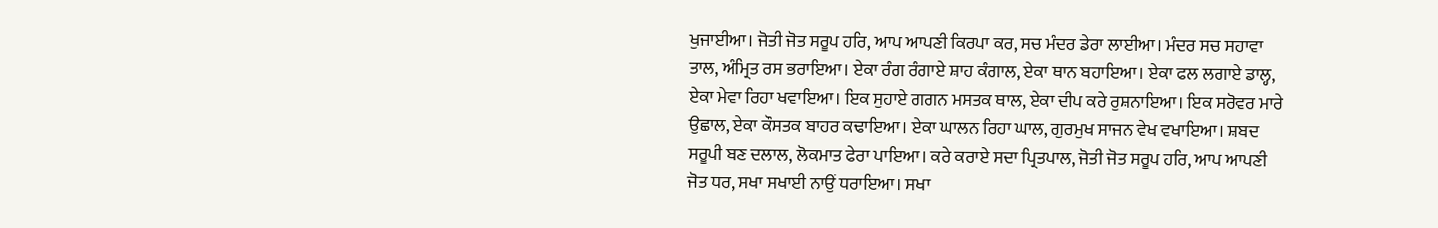ਖੁਜਾਈਆ। ਜੋਤੀ ਜੋਤ ਸਰੂਪ ਹਰਿ, ਆਪ ਆਪਣੀ ਕਿਰਪਾ ਕਰ, ਸਚ ਮੰਦਰ ਡੇਰਾ ਲਾਈਆ। ਮੰਦਰ ਸਚ ਸਹਾਵਾ ਤਾਲ, ਅੰਮ੍ਰਿਤ ਰਸ ਭਰਾਇਆ। ਏਕਾ ਰੰਗ ਰੰਗਾਏ ਸ਼ਾਹ ਕੰਗਾਲ, ਏਕਾ ਥਾਨ ਬਹਾਇਆ। ਏਕਾ ਫਲ ਲਗਾਏ ਡਾਲ੍ਹ, ਏਕਾ ਮੇਵਾ ਰਿਹਾ ਖਵਾਇਆ। ਇਕ ਸੁਹਾਏ ਗਗਨ ਮਸਤਕ ਥਾਲ, ਏਕਾ ਦੀਪ ਕਰੇ ਰੁਸ਼ਨਾਇਆ। ਇਕ ਸਰੋਵਰ ਮਾਰੇ ਉਛਾਲ, ਏਕਾ ਕੌਸਤਕ ਬਾਹਰ ਕਢਾਇਆ। ਏਕਾ ਘਾਲਨ ਰਿਹਾ ਘਾਲ, ਗੁਰਮੁਖ ਸਾਜਨ ਵੇਖ ਵਖਾਇਆ। ਸ਼ਬਦ ਸਰੂਪੀ ਬਣ ਦਲਾਲ, ਲੋਕਮਾਤ ਫੇਰਾ ਪਾਇਆ। ਕਰੇ ਕਰਾਏ ਸਦਾ ਪ੍ਰਿਤਪਾਲ, ਜੋਤੀ ਜੋਤ ਸਰੂਪ ਹਰਿ, ਆਪ ਆਪਣੀ ਜੋਤ ਧਰ, ਸਖਾ ਸਖਾਈ ਨਾਉਂ ਧਰਾਇਆ। ਸਖਾ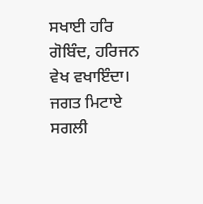ਸਖਾਈ ਹਰਿ ਗੋਬਿੰਦ, ਹਰਿਜਨ ਵੇਖ ਵਖਾਇੰਦਾ। ਜਗਤ ਮਿਟਾਏ ਸਗਲੀ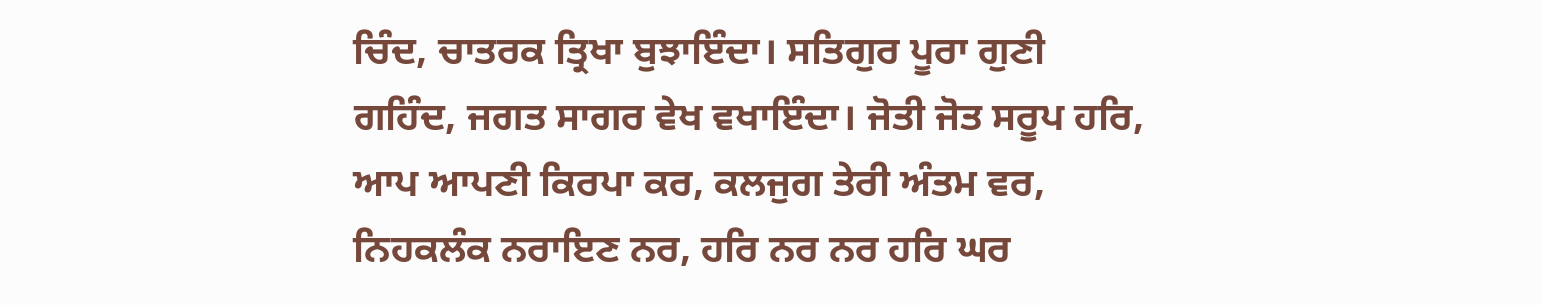ਚਿੰਦ, ਚਾਤਰਕ ਤ੍ਰਿਖਾ ਬੁਝਾਇੰਦਾ। ਸਤਿਗੁਰ ਪੂਰਾ ਗੁਣੀ ਗਹਿੰਦ, ਜਗਤ ਸਾਗਰ ਵੇਖ ਵਖਾਇੰਦਾ। ਜੋਤੀ ਜੋਤ ਸਰੂਪ ਹਰਿ, ਆਪ ਆਪਣੀ ਕਿਰਪਾ ਕਰ, ਕਲਜੁਗ ਤੇਰੀ ਅੰਤਮ ਵਰ, ਨਿਹਕਲੰਕ ਨਰਾਇਣ ਨਰ, ਹਰਿ ਨਰ ਨਰ ਹਰਿ ਘਰ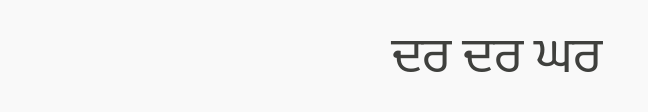ਦਰ ਦਰ ਘਰ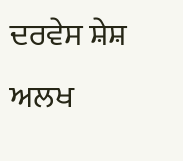ਦਰਵੇਸ ਸ਼ੇਸ਼ ਅਲਖ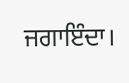ਜਗਾਇੰਦਾ।